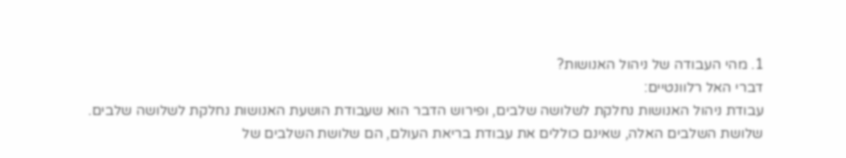1. מהי העבודה של ניהול האנושות?
דברי האל רלוונטיים:
עבודת ניהול האנושות נחלקת לשלושה שלבים, ופירוש הדבר הוא שעבודת הושעת האנושות נחלקת לשלושה שלבים. שלושת השלבים האלה, שאינם כוללים את עבודת בריאת העולם, הם שלושת השלבים של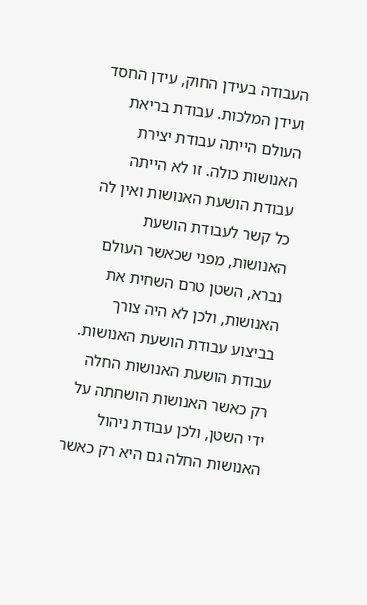העבודה בעידן החוק, עידן החסד ועידן המלכות. עבודת בריאת העולם הייתה עבודת יצירת האנושות כולה. זו לא הייתה עבודת הושעת האנושות ואין לה כל קשר לעבודת הושעת האנושות, מפני שכאשר העולם נברא, השטן טרם השחית את האנושות, ולכן לא היה צורך בביצוע עבודת הושעת האנושות. עבודת הושעת האנושות החלה רק כאשר האנושות הושחתה על ידי השטן, ולכן עבודת ניהול האנושות החלה גם היא רק כאשר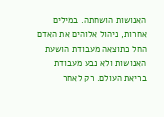האנושות הושחתה. במילים אחרות, ניהול אלוהים את האדם החל כתוצאה מעבודת הושעת האנושות ולא נבע מעבודת בריאת העולם. רק לאחר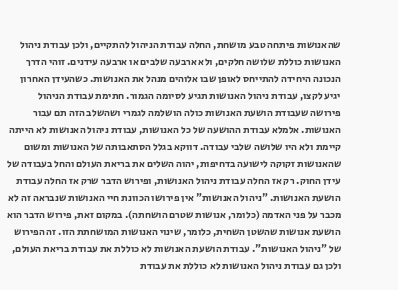שהאנושות פיתחה טבע מושחת, החלה עבודת הניהול להתקיים, ולכן עבודת ניהול האנושות כוללת שלושה חלקים, ולא ארבעה שלבים או ארבעה עידנים. זוהי הדרך הנכונה היחידה להתייחס לאופן שבו אלוהים מנהל את האנושות. כשהעידן האחרון יגיע לקצו, עבודת ניהול האנושות תגיע לסיומה הגמור. חתימת עבודת הניהול פירושה שעבודת הושעת האנושות כולה הושלמה לגמרי ושהשלב הזה תם עבור האנושות. אלמלא עבודת ההושעה של כל האנושות, עבודת ניהול האנושות לא הייתה קיימת ולא היו שלושה שלבי עבודה. דווקא בגלל הסתאבותה של האנושות ומשום שהאנושות זקוקה לישועה בדחיפות, יהוה השלים את בריאת העולם והחל בעבודה של עידן החוק. רק אז החלה עבודת ניהול האנושות, ופירוש הדבר שרק אז החלה עבודת הושעת האנושות. "ניהול האנושות" אין פירושו הכוונת חיי האנושות שנבראה זה לא מכבר על פני האדמה (כלומר, אנושות שטרם הושחתה). במקום זאת, פירוש הדבר הוא הושעת אנושות שהשטן השחית, כלומר, שינוי האנושות המושחתת הזו. זה הפירוש של "ניהול האנושות". עבודת הושעת האנושות לא כוללת את עבודת בריאת העולם, ולכן גם עבודת ניהול האנושות לא כוללת את עבודת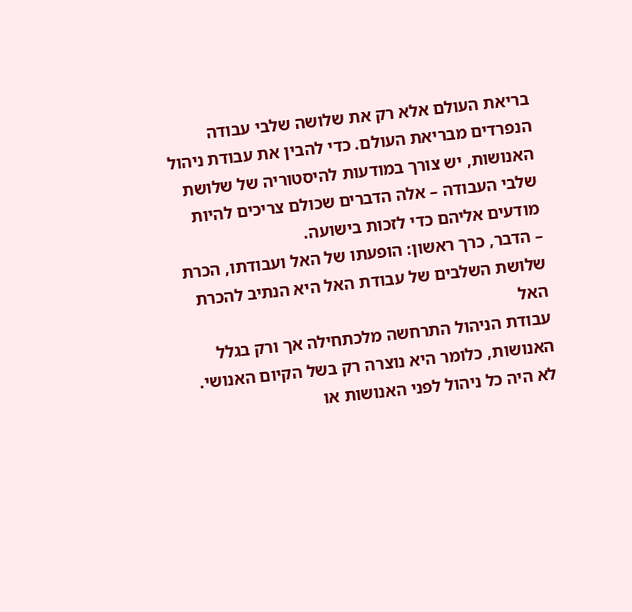בריאת העולם אלא רק את שלושה שלבי עבודה הנפרדים מבריאת העולם. כדי להבין את עבודת ניהול האנושות, יש צורך במודעות להיסטוריה של שלושת שלבי העבודה – אלה הדברים שכולם צריכים להיות מודעים אליהם כדי לזכות בישועה.
– הדבר, כרך ראשון: הופעתו של האל ועבודתו, הכרת שלושת השלבים של עבודת האל היא הנתיב להכרת האל
עבודת הניהול התרחשה מלכתחילה אך ורק בגלל האנושות, כלומר היא נוצרה רק בשל הקיום האנושי. לא היה כל ניהול לפני האנושות או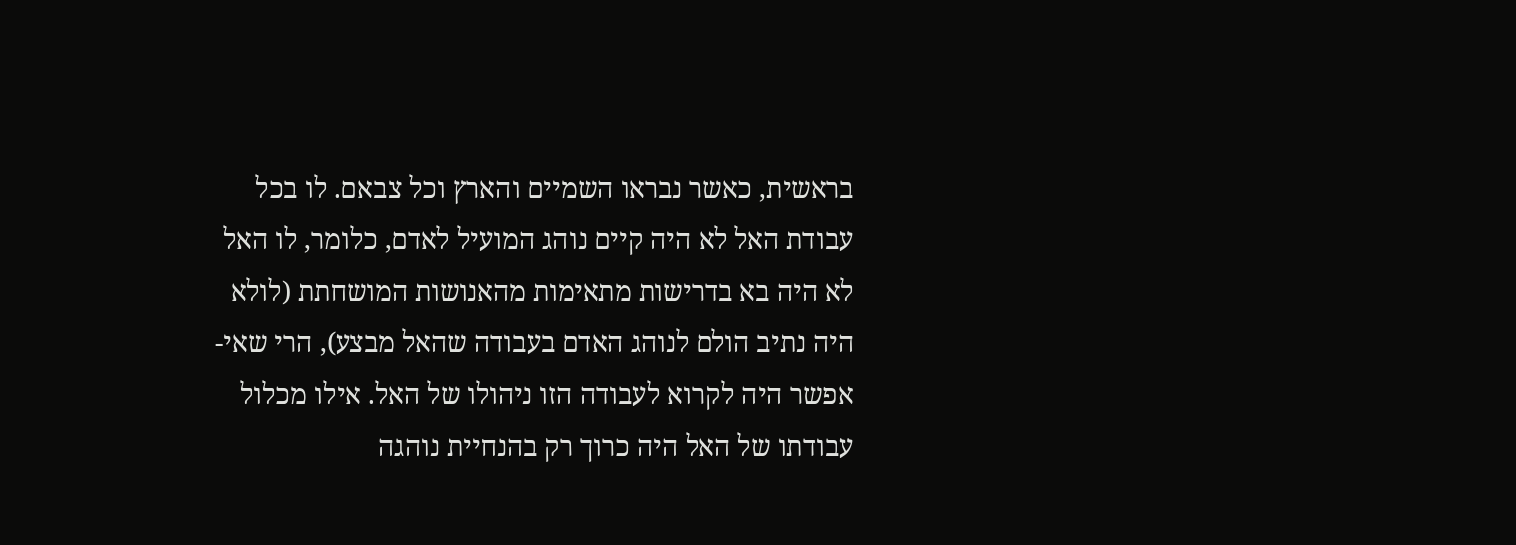בראשית, כאשר נבראו השמיים והארץ וכל צבאם. לו בכל עבודת האל לא היה קיים נוהג המועיל לאדם, כלומר, לו האל לא היה בא בדרישות מתאימות מהאנושות המושחתת (לולא היה נתיב הולם לנוהג האדם בעבודה שהאל מבצע), הרי שאי-אפשר היה לקרוא לעבודה הזו ניהולו של האל. אילו מכלול עבודתו של האל היה כרוך רק בהנחיית נוהגה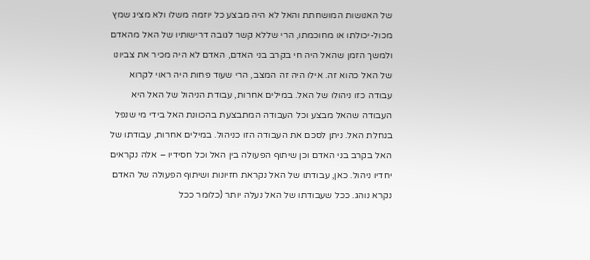של האנושות המושחתת והאל לא היה מבצע כל יוזמה משלו ולא מציג שמץ מכול-יכולתו או מחוכמתו, הרי שללא קשר לגובה דרישותיו של האל מהאדם ולמשך הזמן שהאל היה חי בקרב בני האדם, האדם לא היה מכיר את צביונו של האל כהוא זה. אילו היה זה המצב, הרי שעוד פחות היה ראוי לקרוא עבודה כזו ניהולו של האל. במילים אחרות, עבודת הניהול של האל היא העבודה שהאל מבצע וכל העבודה המתבצעת בהכוונת האל בידי מי שנפל בנחלת האל. ניתן לסכם את העבודה הזו כניהול. במילים אחרות, עבודתו של האל בקרב בני האדם וכן שיתוף הפעולה בין האל וכל חסידיו – אלה נקראים יחדיו ניהול. כאן, עבודתו של האל נקראת חזיונות ושיתוף הפעולה של האדם נקרא נוהג. ככל שעבודתו של האל נעלה יותר (כלומר ככל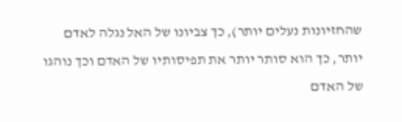שהחזיונות נעלים יותר), כך צביונו של האל נגלה לאדם יותר, כך הוא סותר יותר את תפיסותיו של האדם וכך נוהגו של האדם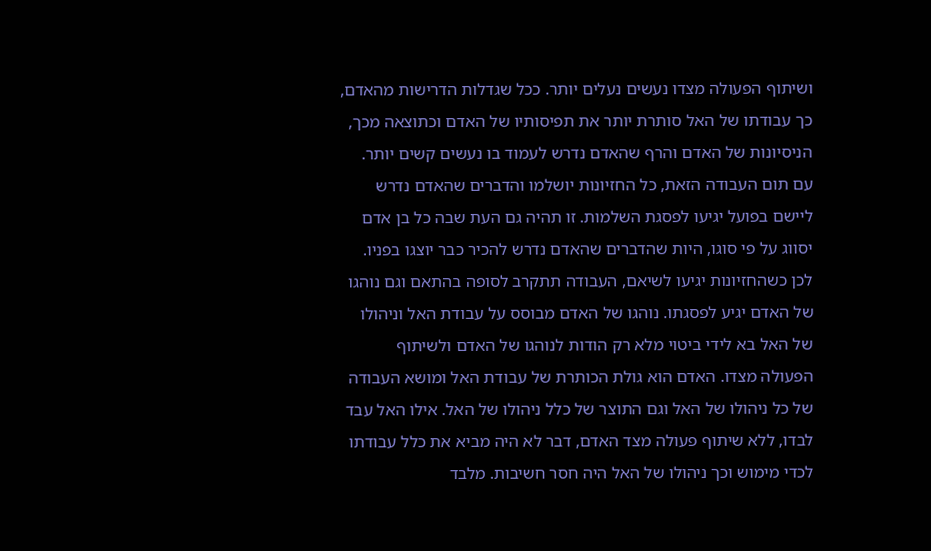ושיתוף הפעולה מצדו נעשים נעלים יותר. ככל שגדלות הדרישות מהאדם, כך עבודתו של האל סותרת יותר את תפיסותיו של האדם וכתוצאה מכך, הניסיונות של האדם והרף שהאדם נדרש לעמוד בו נעשים קשים יותר. עם תום העבודה הזאת, כל החזיונות יושלמו והדברים שהאדם נדרש ליישם בפועל יגיעו לפסגת השלמות. זו תהיה גם העת שבה כל בן אדם יסווג על פי סוגו, היות שהדברים שהאדם נדרש להכיר כבר יוצגו בפניו. לכן כשהחזיונות יגיעו לשיאם, העבודה תתקרב לסופה בהתאם וגם נוהגו של האדם יגיע לפסגתו. נוהגו של האדם מבוסס על עבודת האל וניהולו של האל בא לידי ביטוי מלא רק הודות לנוהגו של האדם ולשיתוף הפעולה מצדו. האדם הוא גולת הכותרת של עבודת האל ומושא העבודה של כל ניהולו של האל וגם התוצר של כלל ניהולו של האל. אילו האל עבד לבדו, ללא שיתוף פעולה מצד האדם, דבר לא היה מביא את כלל עבודתו לכדי מימוש וכך ניהולו של האל היה חסר חשיבות. מלבד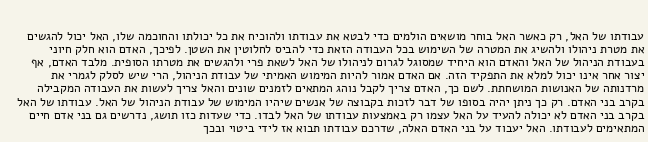עבודתו של האל, רק כאשר האל בוחר מושאים הולמים כדי לבטא את עבודתו ולהוכיח את כל יכולתו והחוכמה שלו, האל יכול להגשים את מטרת ניהולו ולהשיג את המטרה של השימוש בכל העבודה הזאת כדי להביס לחלוטין את השטן. לפיכך, האדם הוא חלק חיוני בעבודת הניהול של האל והאדם הוא היחיד שמסוגל לגרום לניהולו של האל לשאת פרי ולהגשים את מטרתו הסופית. מלבד האדם, אף יצור אחר אינו יכול למלא את התפקיד הזה. אם האדם אמור להיות המימוש האמיתי של עבודת הניהול, הרי שיש לסלק לגמרי את מרדנותה של האנושות המושחתת. לשם כך, האדם צריך לקבל נוהג המתאים לזמנים שונים והאל צריך לעשות את העבודה המקבילה בקרב בני האדם. רק כך ניתן יהיה בסופו של דבר לזכות בקבוצה של אנשים שיהיו המימוש של עבודת הניהול של האל. עבודתו של האל בקרב בני האדם לא יכולה להעיד על האל עצמו רק באמצעות עבודתו של האל לבדו. כדי שעדות כזו תושג, נדרשים גם בני אדם חיים המתאימים לעבודתו. האל יעבוד על בני האדם האלה, שדרכם עבודתו תבוא אז לידי ביטוי ובכך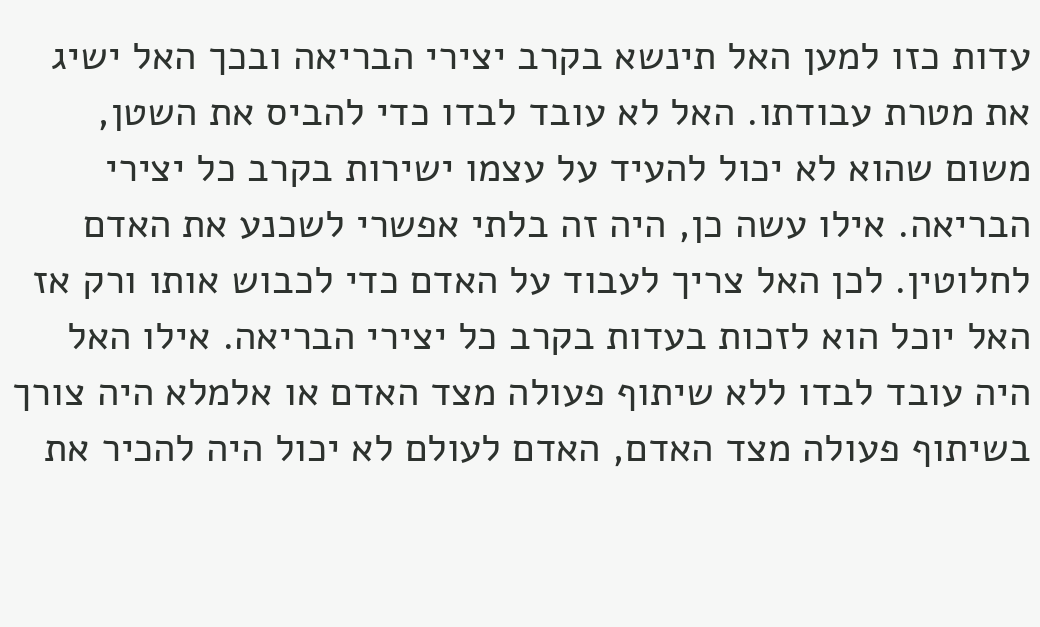עדות כזו למען האל תינשא בקרב יצירי הבריאה ובכך האל ישיג את מטרת עבודתו. האל לא עובד לבדו כדי להביס את השטן, משום שהוא לא יכול להעיד על עצמו ישירות בקרב כל יצירי הבריאה. אילו עשה כן, היה זה בלתי אפשרי לשכנע את האדם לחלוטין. לכן האל צריך לעבוד על האדם כדי לכבוש אותו ורק אז האל יוכל הוא לזכות בעדות בקרב כל יצירי הבריאה. אילו האל היה עובד לבדו ללא שיתוף פעולה מצד האדם או אלמלא היה צורך בשיתוף פעולה מצד האדם, האדם לעולם לא יכול היה להכיר את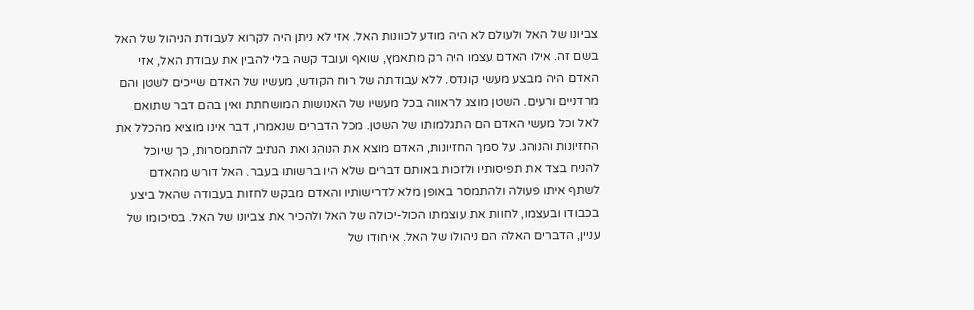צביונו של האל ולעולם לא היה מודע לכוונות האל. אזי לא ניתן היה לקרוא לעבודת הניהול של האל בשם זה. אילו האדם עצמו היה רק מתאמץ, שואף ועובד קשה בלי להבין את עבודת האל, אזי האדם היה מבצע מעשי קונדס. ללא עבודתה של רוח הקודש, מעשיו של האדם שייכים לשטן והם מרדניים ורעים. השטן מוצג לראווה בכל מעשיו של האנושות המושחתת ואין בהם דבר שתואם לאל וכל מעשי האדם הם התגלמותו של השטן. מכל הדברים שנאמרו, דבר אינו מוציא מהכלל את החזיונות והנוהג. על סמך החזיונות, האדם מוצא את הנוהג ואת הנתיב להתמסרות, כך שיוכל להניח בצד את תפיסותיו ולזכות באותם דברים שלא היו ברשותו בעבר. האל דורש מהאדם לשתף איתו פעולה ולהתמסר באופן מלא לדרישותיו והאדם מבקש לחזות בעבודה שהאל ביצע בכבודו ובעצמו, לחוות את עוצמתו הכול-יכולה של האל ולהכיר את צביונו של האל. בסיכומו של עניין, הדברים האלה הם ניהולו של האל. איחודו של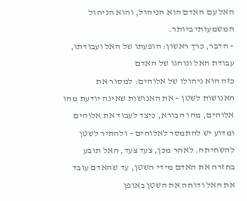האל עם האדם הוא הניהול, והוא הניהול המשמעותי ביותר.
– הדבר, כרך ראשון: הופעתו של האל ועבודתו, עבודת האל ונוהגו של האדם
כזה הוא ניהולו של אלוהים: למסור את האנושות לשטן – את האנושות שאינה יודעת מהו אלוהים, מהו הבורא, כיצד לעבוד את אלוהים ומדוע יש להתמסר לאלוהים – ולהתיר לשטן להשחיתה. לאחר מכן, צעד צעד, האל תובע בחזרה את האדם מידי השטן, עד שהאדם עובד את האל ודוחה את השטן באופן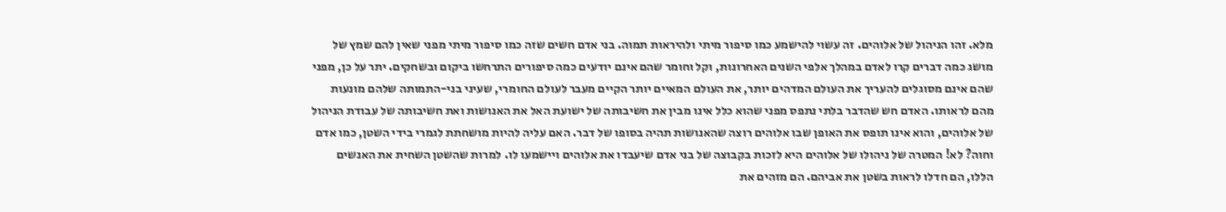מלא. זהו הניהול של אלוהים. זה עשוי להישמע כמו סיפור מיתי ולהיראות תמוה. בני אדם חשים שזה כמו סיפור מיתי מפני שאין להם שמץ של מושג כמה דברים קרו לאדם במהלך אלפי השנים האחרונות, וקל וחומר שהם אינם יודעים כמה סיפורים התרחשו ביקום ובשחקים. יתר על כן, מפני שהם אינם מסוגלים להעריך את העולם המדהים יותר, את העולם המאיים יותר הקיים מעבר לעולם החומרי, שעיני בני-התמותה שלהם מונעות מהם לראותו. האדם חש שהדבר בלתי נתפס מפני שהוא כלל אינו מבין את חשיבותה של ישועת האל את האנושות ואת חשיבותה של עבודת הניהול של אלוהים, והוא אינו תופס את האופן שבו אלוהים רוצה שהאנושות תהיה בסופו של דבר. האם עליה להיות מושחתת לגמרי בידי השטן, כמו אדם וחוה? לא! המטרה של ניהולו של אלוהים היא לזכות בקבוצה של בני אדם שיעבדו את אלוהים ויישמעו לו. למרות שהשטן השחית את האנשים הללו, הם חדלו לראות בשטן את אביהם. הם מזהים את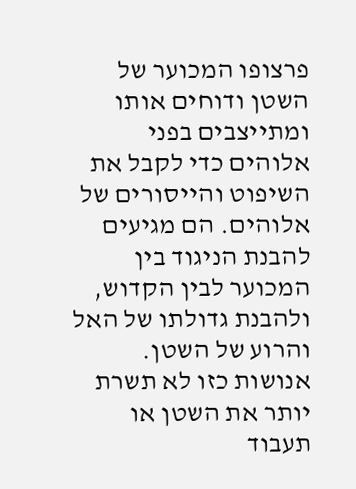פרצופו המכוער של השטן ודוחים אותו ומתייצבים בפני אלוהים כדי לקבל את השיפוט והייסורים של אלוהים. הם מגיעים להבנת הניגוד בין המכוער לבין הקדוש, ולהבנת גדולתו של האל והרוע של השטן. אנושות כזו לא תשרת יותר את השטן או תעבוד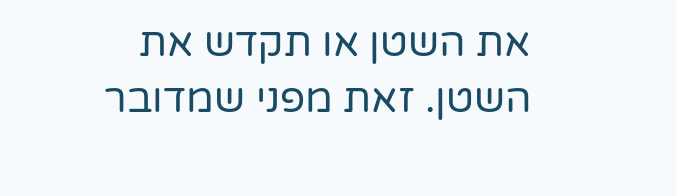את השטן או תקדש את השטן. זאת מפני שמדובר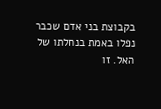בקבוצת בני אדם שכבר נפלו באמת בנחלתו של האל. זו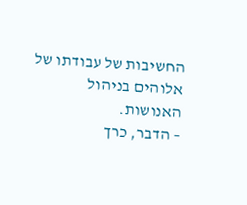החשיבות של עבודתו של אלוהים בניהול האנושות.
– הדבר, כרך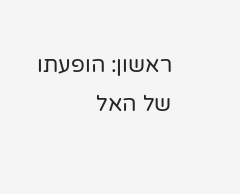ראשון: הופעתו של האל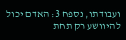ועבודתו, נספח 3: האדם יכול להיוושע רק תחת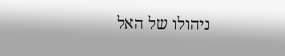ניהולו של האל